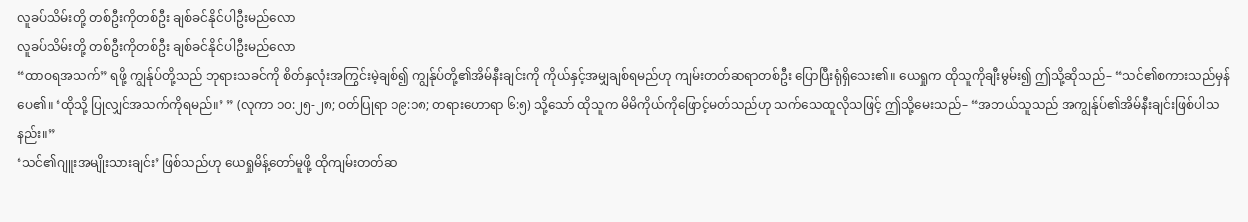လူခပ်သိမ်းတို့ တစ်ဦးကိုတစ်ဦး ချစ်ခင်နိုင်ပါဦးမည်လော
လူခပ်သိမ်းတို့ တစ်ဦးကိုတစ်ဦး ချစ်ခင်နိုင်ပါဦးမည်လော
“ထာဝရအသက်” ရဖို့ ကျွန်ုပ်တို့သည် ဘုရားသခင်ကို စိတ်နှလုံးအကြွင်းမဲ့ချစ်၍ ကျွန်ုပ်တို့၏အိမ်နီးချင်းကို ကိုယ်နှင့်အမျှချစ်ရမည်ဟု ကျမ်းတတ်ဆရာတစ်ဦး ပြောပြီးရုံရှိသေး၏။ ယေရှုက ထိုသူကိုချီးမွမ်း၍ ဤသို့ဆိုသည်– “သင်၏စကားသည်မှန်ပေ၏။ ‘ထိုသို့ ပြုလျှင်အသက်ကိုရမည်။’ ” (လုကာ ၁၀:၂၅-၂၈; ဝတ်ပြုရာ ၁၉:၁၈; တရားဟောရာ ၆:၅) သို့သော် ထိုသူက မိမိကိုယ်ကိုဖြောင့်မတ်သည်ဟု သက်သေထူလိုသဖြင့် ဤသို့မေးသည်– “အဘယ်သူသည် အကျွန်ုပ်၏အိမ်နီးချင်းဖြစ်ပါသနည်း။”
‘သင်၏ဂျူးအမျိုးသားချင်း’ ဖြစ်သည်ဟု ယေရှုမိန့်တော်မူဖို့ ထိုကျမ်းတတ်ဆ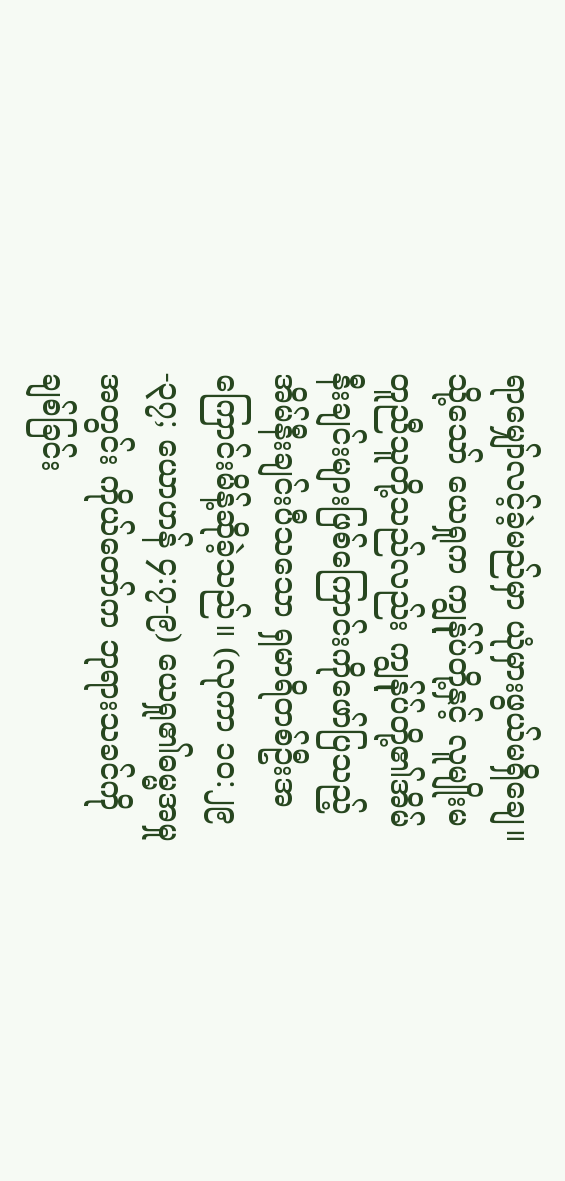ရာမျှော်လင့်ခဲ့မည်မှာ ယုံမှားဖွယ်မရှိချေ။ သို့သော် ယေရှုက ကျွန်ုပ်တို့နှင့် လူမျိုးမတူညီသူတို့သည်လည်း ကျွန်ုပ်တို့၏အိမ်နီးချင်းများဖြစ်ကြောင်းကိုဖော်ပြသည့် အိမ်နီးချင်းပီသသော ရှမာရိတစ်ဦးအကြောင်းမိန့်ဆိုခဲ့သည်။ (လုကာ ၁၀:၂၉-၃၇; ယောဟန် ၄:၇-၉) ယေရှု၏ဓမ္မအမှုအတွင်း ကိုယ်တော်က ဘုရားသခင်ကိုချစ်ခြင်း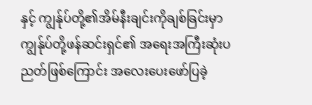နှင့် ကျွန်ုပ်တို့၏အိမ်နီးချင်းကိုချစ်ခြင်းမှာ ကျွန်ုပ်တို့ဖန်ဆင်းရှင်၏ အရေးအကြီးဆုံးပညတ်ဖြစ်ကြောင်း အလေးပေးဖော်ပြခဲ့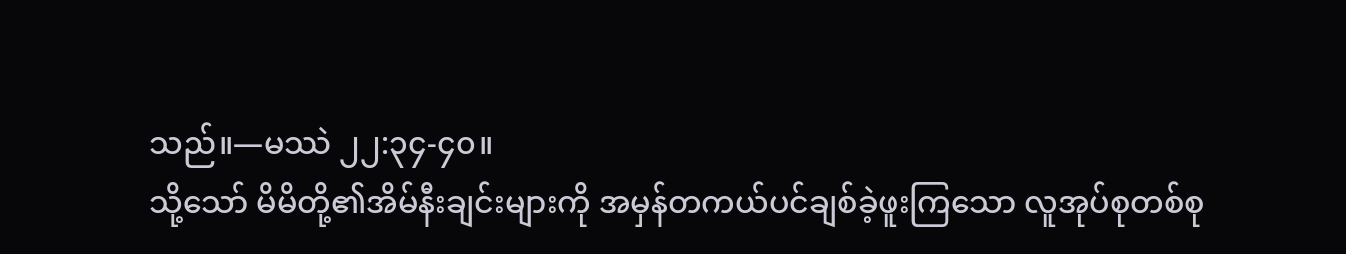သည်။—မဿဲ ၂၂:၃၄-၄၀။
သို့သော် မိမိတို့၏အိမ်နီးချင်းများကို အမှန်တကယ်ပင်ချစ်ခဲ့ဖူးကြသော လူအုပ်စုတစ်စု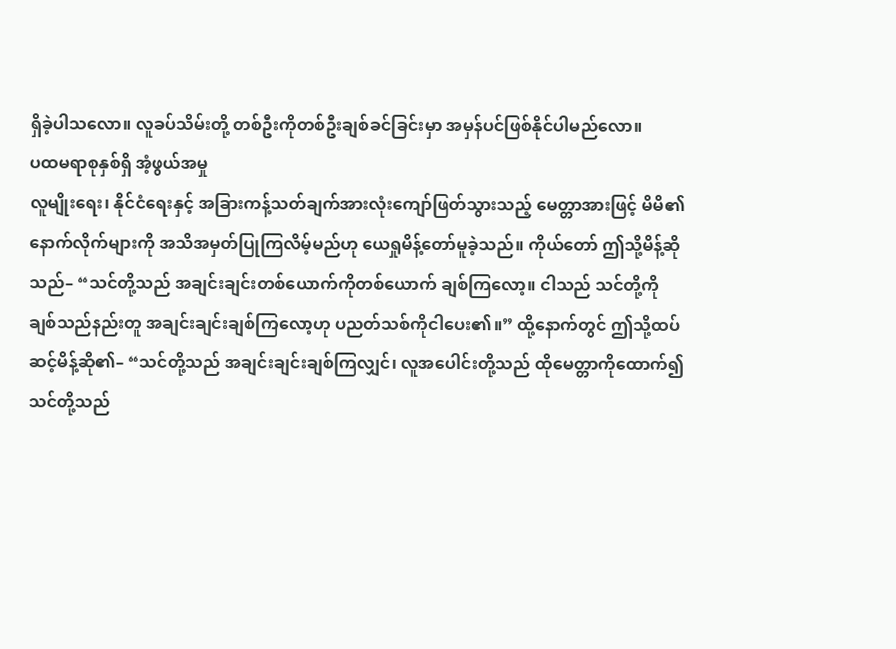ရှိခဲ့ပါသလော။ လူခပ်သိမ်းတို့ တစ်ဦးကိုတစ်ဦးချစ်ခင်ခြင်းမှာ အမှန်ပင်ဖြစ်နိုင်ပါမည်လော။
ပထမရာစုနှစ်ရှိ အံ့ဖွယ်အမှု
လူမျိုးရေး၊ နိုင်ငံရေးနှင့် အခြားကန့်သတ်ချက်အားလုံးကျော်ဖြတ်သွားသည့် မေတ္တာအားဖြင့် မိမိ၏နောက်လိုက်များကို အသိအမှတ်ပြုကြလိမ့်မည်ဟု ယေရှုမိန့်တော်မူခဲ့သည်။ ကိုယ်တော် ဤသို့မိန့်ဆိုသည်– “သင်တို့သည် အချင်းချင်းတစ်ယောက်ကိုတစ်ယောက် ချစ်ကြလော့။ ငါသည် သင်တို့ကိုချစ်သည်နည်းတူ အချင်းချင်းချစ်ကြလော့ဟု ပညတ်သစ်ကိုငါပေး၏။” ထို့နောက်တွင် ဤသို့ထပ်ဆင့်မိန့်ဆို၏– “သင်တို့သည် အချင်းချင်းချစ်ကြလျှင်၊ လူအပေါင်းတို့သည် ထိုမေတ္တာကိုထောက်၍ သင်တို့သည်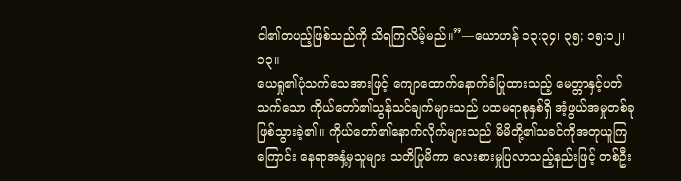ငါ၏တပည့်ဖြစ်သည်ကို သိရကြလိမ့်မည်။”—ယောဟန် ၁၃:၃၄၊ ၃၅; ၁၅:၁၂၊ ၁၃။
ယေရှု၏ပုံသက်သေအားဖြင့် ကျောထောက်နောက်ခံပြုထားသည့် မေတ္တာနှင့်ပတ်သက်သော ကိုယ်တော်၏သွန်သင်ချက်များသည် ပထမရာစုနှစ်ရှိ အံ့ဖွယ်အမှုတစ်ခုဖြစ်သွားခဲ့၏။ ကိုယ်တော်၏နောက်လိုက်များသည် မိမိတို့၏သခင်ကိုအတုယူကြကြောင်း နေရာအနှံ့မှသူများ သတိပြုမိကာ လေးစားမှုပြလာသည့်နည်းဖြင့် တစ်ဦး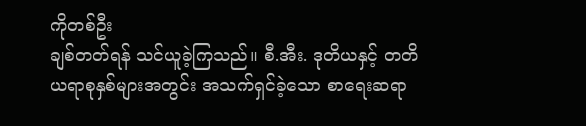ကိုတစ်ဦး
ချစ်တတ်ရန် သင်ယူခဲ့ကြသည်။ စီ.အီး. ဒုတိယနှင့် တတိယရာစုနှစ်များအတွင်း အသက်ရှင်ခဲ့သော စာရေးဆရာ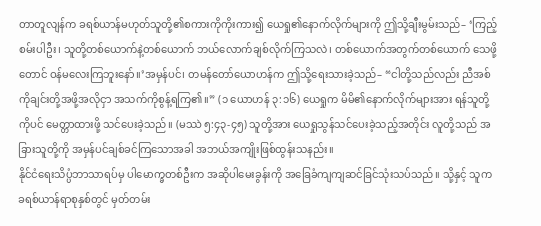တာတူလျန်က ခရစ်ယာန်မဟုတ်သူတို့၏စကားကိုကိုးကား၍ ယေရှု၏နောက်လိုက်များကို ဤသို့ချီးမွမ်းသည်– ‘ကြည့်စမ်းပါဦး၊ သူတို့တစ်ယောက်နဲ့တစ်ယောက် ဘယ်လောက်ချစ်လိုက်ကြသလဲ၊ တစ်ယောက်အတွက်တစ်ယောက် သေဖို့တောင် ဝန်မလေးကြဘူးနော်။’အမှန်ပင်၊ တမန်တော်ယောဟန်က ဤသို့ရေးသားခဲ့သည်– “ငါတို့သည်လည်း ညီအစ်ကိုချင်းတို့အဖို့အလိုငှာ အသက်ကိုစွန့်ရကြ၏။” (၁ ယောဟန် ၃:၁၆) ယေရှုက မိမိ၏နောက်လိုက်များအား ရန်သူတို့ကိုပင် မေတ္တာထားဖို့ သင်ပေးခဲ့သည်။ (မဿဲ ၅:၄၃-၄၅) သူတို့အား ယေရှုသွန်သင်ပေးခဲ့သည့်အတိုင်း လူတို့သည် အခြားသူတို့ကို အမှန်ပင်ချစ်ခင်ကြသောအခါ အဘယ်အကျိုးဖြစ်ထွန်းသနည်း။
နိုင်ငံရေးသိပ္ပံဘာသာရပ်မှ ပါမောက္ခတစ်ဦးက အဆိုပါမေးခွန်းကို အခြေခံကျကျဆင်ခြင်သုံးသပ်သည်။ သို့နှင့် သူက ခရစ်ယာန်ရာစုနှစ်တွင် မှတ်တမ်း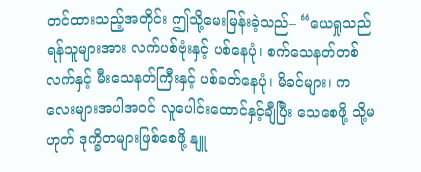တင်ထားသည့်အတိုင်း ဤသို့မေးမြန်းခဲ့သည်– “ယေရှုသည် ရန်သူများအား လက်ပစ်ဗုံးနှင့် ပစ်နေပုံ၊ စက်သေနတ်တစ်လက်နှင့် မီးသေနတ်ကြီးနှင့် ပစ်ခတ်နေပုံ၊ မိခင်များ၊ ကလေးများအပါအဝင် လူပေါင်းထောင်နှင့်ချီပြီး သေစေဖို့ သို့မဟုတ် ဒုက္ခိတများဖြစ်စေဖို့ နျူ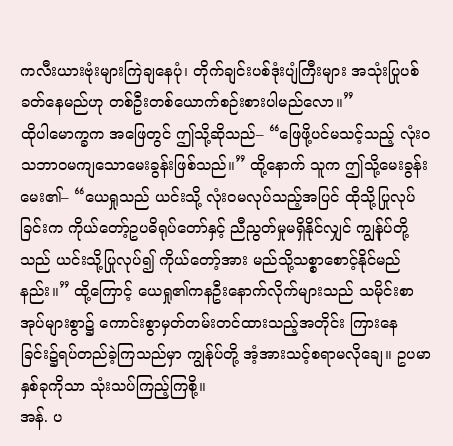ကလီးယားဗုံးများကြဲချနေပုံ၊ တိုက်ချင်းပစ်ဒုံးပျံကြီးများ အသုံးပြုပစ်ခတ်နေမည်ဟု တစ်ဦးတစ်ယောက်စဉ်းစားပါမည်လော။”
ထိုပါမောက္ခက အဖြေတွင် ဤသို့ဆိုသည်– “ဖြေဖို့ပင်မသင့်သည့် လုံးဝသဘာဝမကျသောမေးခွန်းဖြစ်သည်။” ထို့နောက် သူက ဤသို့မေးခွန်းမေး၏– “ယေရှုသည် ယင်းသို့ လုံးဝမလုပ်သည့်အပြင် ထိုသို့ပြုလုပ်ခြင်းက ကိုယ်တော့်ဥပဓိရုပ်တော်နှင့် ညီညွတ်မှုမရှိနိုင်လျှင် ကျွန်ုပ်တို့သည် ယင်းသို့ပြုလုပ်၍ ကိုယ်တော့်အား မည်သို့သစ္စာစောင့်နိုင်မည်နည်း။” ထို့ကြောင့် ယေရှု၏ကနဦးနောက်လိုက်များသည် သမိုင်းစာအုပ်များစွာ၌ ကောင်းစွာမှတ်တမ်းတင်ထားသည့်အတိုင်း ကြားနေခြင်း၌ရပ်တည်ခဲ့ကြသည်မှာ ကျွန်ုပ်တို့ အံ့အားသင့်စရာမလိုချေ။ ဥပမာနှစ်ခုကိုသာ သုံးသပ်ကြည့်ကြစို့။
အန်. ပ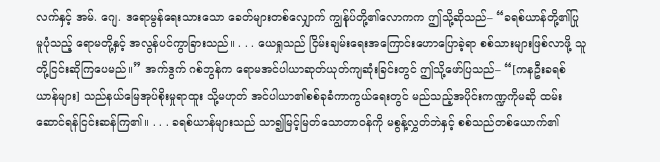လက်နှင့် အမ်. ဂျေ. ဒရောမွန်ရေးသားသော ခေတ်များတစ်လျှောက် ကျွန်ုပ်တို့၏လောကက ဤသို့ဆိုသည်– “ခရစ်ယာန်တို့၏ပြုမူပုံသည့် ရောမတို့နှင့် အလွန်ပင်ကွာခြားသည်။ . . . ယေရှုသည် ငြိမ်းချမ်းရေးအကြောင်းဟောပြောခဲ့ရာ စစ်သားများဖြစ်လာဖို့ သူတို့ငြင်းဆိုကြပေမည်။” အက်ဒွက် ဂစ်ဘွန်က ရောမအင်ပါယာဆုတ်ယုတ်ကျဆုံးခြင်းတွင် ဤသို့ဖော်ပြသည်– “[ကနဦးခရစ်ယာန်များ] သည်နယ်မြေအုပ်စိုးမှုရာထူး သို့မဟုတ် အင်ပါယာ၏စစ်ခုခံကာကွယ်ရေးတွင် မည်သည့်အပိုင်းကဏ္ဍကိုမဆို ထမ်းဆောင်ရန်ငြင်းဆန်ကြ၏။ . . . ခရစ်ယာန်များသည် သာ၍မြင့်မြတ်သောတာဝန်ကို မစွန့်လွှတ်ဘဲနှင့် စစ်သည်တစ်ယောက်၏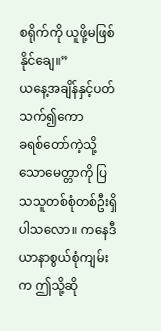စရိုက်ကို ယူဖို့မဖြစ်နိုင်ချေ။”
ယနေ့အချိန်နှင့်ပတ်သက်၍ကော
ခရစ်တော်ကဲ့သို့သောမေတ္တာကို ပြသသူတစ်စုံတစ်ဦးရှိပါသလော။ ကနေဒီယာနာစွယ်စုံကျမ်းက ဤသို့ဆို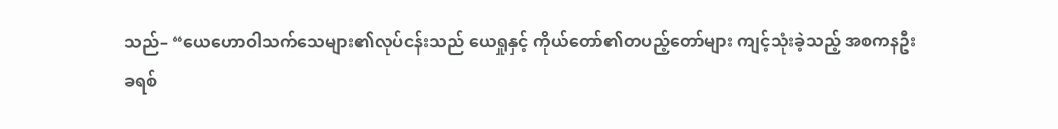သည်– “ယေဟောဝါသက်သေများ၏လုပ်ငန်းသည် ယေရှုနှင့် ကိုယ်တော်၏တပည့်တော်များ ကျင့်သုံးခဲ့သည့် အစကနဦး ခရစ်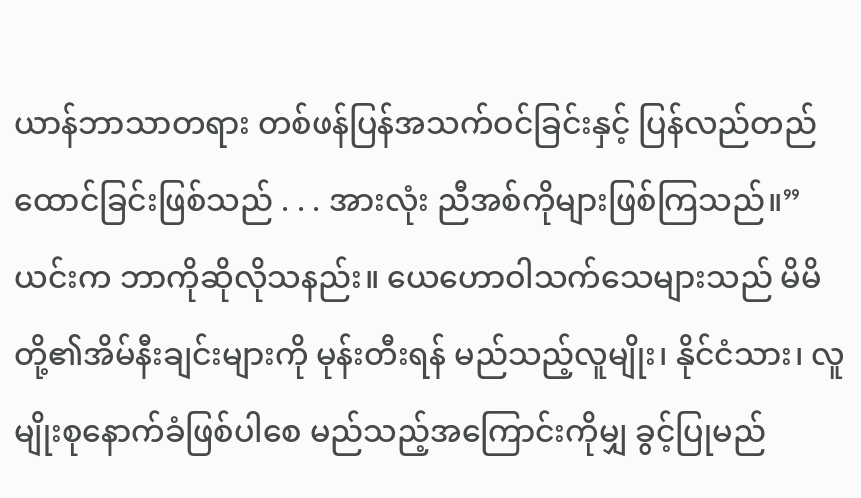ယာန်ဘာသာတရား တစ်ဖန်ပြန်အသက်ဝင်ခြင်းနှင့် ပြန်လည်တည်ထောင်ခြင်းဖြစ်သည် . . . အားလုံး ညီအစ်ကိုများဖြစ်ကြသည်။”
ယင်းက ဘာကိုဆိုလိုသနည်း။ ယေဟောဝါသက်သေများသည် မိမိတို့၏အိမ်နီးချင်းများကို မုန်းတီးရန် မည်သည့်လူမျိုး၊ နိုင်ငံသား၊ လူမျိုးစုနောက်ခံဖြစ်ပါစေ မည်သည့်အကြောင်းကိုမျှ ခွင့်ပြုမည်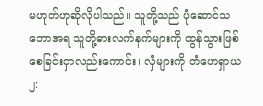မဟုတ်ဟုဆိုလိုပါသည်။ သူတို့သည် ပုံဆောင်သဘောအရ သူတို့ဓားလက်နက်များကို ထွန်သွားဖြစ်စေခြင်းငှာလည်းကောင်း၊ လှံများကို တံဟေရှာယ ၂: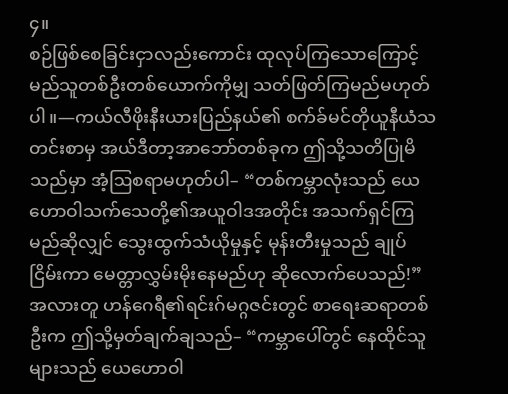၄။
စဉ်ဖြစ်စေခြင်းငှာလည်းကောင်း ထုလုပ်ကြသောကြောင့် မည်သူတစ်ဦးတစ်ယောက်ကိုမျှ သတ်ဖြတ်ကြမည်မဟုတ်ပါ။—ကယ်လီဖိုးနီးယားပြည်နယ်၏ စက်ခ်မင်တိုယူနီယံသတင်းစာမှ အယ်ဒီတာ့အာဘော်တစ်ခုက ဤသို့သတိပြုမိသည်မှာ အံ့ဩစရာမဟုတ်ပါ– “တစ်ကမ္ဘာလုံးသည် ယေဟောဝါသက်သေတို့၏အယူဝါဒအတိုင်း အသက်ရှင်ကြမည်ဆိုလျှင် သွေးထွက်သံယိုမှုနှင့် မုန်းတီးမှုသည် ချုပ်ငြိမ်းကာ မေတ္တာလွှမ်းမိုးနေမည်ဟု ဆိုလောက်ပေသည်!”
အလားတူ ဟန်ဂေရီ၏ရင်းဂ်မဂ္ဂဇင်းတွင် စာရေးဆရာတစ်ဦးက ဤသို့မှတ်ချက်ချသည်– “ကမ္ဘာပေါ်တွင် နေထိုင်သူများသည် ယေဟောဝါ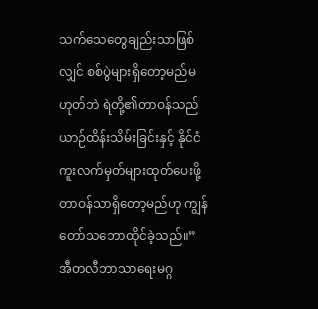သက်သေတွေချည်းသာဖြစ်လျှင် စစ်ပွဲများရှိတော့မည်မဟုတ်ဘဲ ရဲတို့၏တာဝန်သည် ယာဉ်ထိန်းသိမ်းခြင်းနှင့် နိုင်ငံကူးလက်မှတ်များထုတ်ပေးဖို့တာဝန်သာရှိတော့မည်ဟု ကျွန်တော်သဘောထိုင်ခဲ့သည်။”
အီတလီဘာသာရေးမဂ္ဂ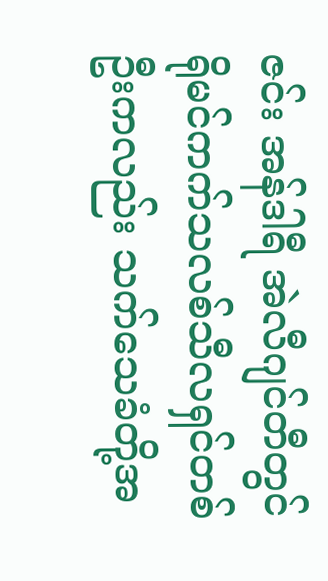ဇင်း အန်ဒါရီ အဲလီဂျင်တီတွင် ရိုမင်ကက်သလစ်သီလရှင်တစ်ဦးကလည်း သက်သေခံတို့အ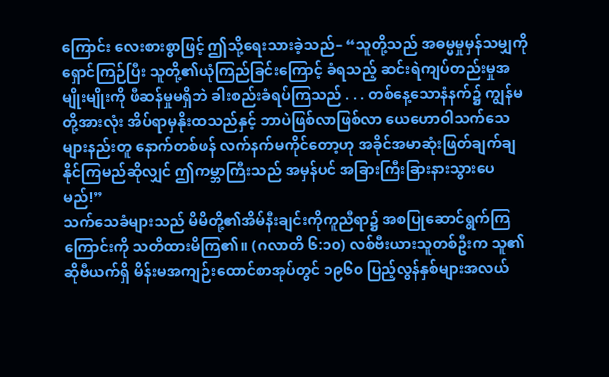ကြောင်း လေးစားစွာဖြင့် ဤသို့ရေးသားခဲ့သည်– “သူတို့သည် အဓမ္မမှုမှန်သမျှကို ရှောင်ကြဉ်ပြီး သူတို့၏ယုံကြည်ခြင်းကြောင့် ခံရသည့် ဆင်းရဲကျပ်တည်းမှုအမျိုးမျိုးကို ဖီဆန်မှုမရှိဘဲ ခါးစည်းခံရပ်ကြသည် . . . တစ်နေ့သောနံနက်၌ ကျွန်မတို့အားလုံး အိပ်ရာမှနိုးထသည်နှင့် ဘာပဲဖြစ်လာဖြစ်လာ ယေဟောဝါသက်သေများနည်းတူ နောက်တစ်ဖန် လက်နက်မကိုင်တော့ဟု အခိုင်အမာဆုံးဖြတ်ချက်ချနိုင်ကြမည်ဆိုလျှင် ဤကမ္ဘာကြီးသည် အမှန်ပင် အခြားကြီးခြားနားသွားပေမည်!”
သက်သေခံများသည် မိမိတို့၏အိမ်နီးချင်းကိုကူညီရာ၌ အစပြုဆောင်ရွက်ကြကြောင်းကို သတိထားမိကြ၏။ (ဂလာတိ ၆:၁၀) လစ်ဗီးယားသူတစ်ဦးက သူ၏ဆိုဗီယက်ရှိ မိန်းမအကျဉ်းထောင်စာအုပ်တွင် ၁၉၆၀ ပြည့်လွန်နှစ်များအလယ်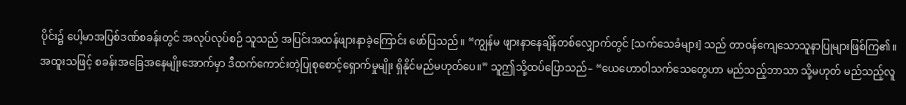ပိုင်း၌ ပေါ့မာအပြစ်ဒဏ်စခန်းတွင် အလုပ်လုပ်စဉ် သူသည် အပြင်းအထန်ဖျားနာခဲ့ကြောင်း ဖော်ပြသည်။ “ကျွန်မ ဖျားနာနေချိန်တစ်လျှောက်တွင် [သက်သေခံများ] သည် တာဝန်ကျေသောသူနာပြုများဖြစ်ကြ၏။ အထူးသဖြင့် စခန်းအခြေအနေမျိုးအောက်မှာ ဒီထက်ကောင်းတဲ့ပြုစုစောင့်ရှောက်မှုမျိုး ရှိနိုင်မည်မဟုတ်ပေ။” သူဤသို့ထပ်ပြောသည်– “ယေဟောဝါသက်သေတွေဟာ မည်သည့်ဘာသာ သို့မဟုတ် မည်သည့်လူ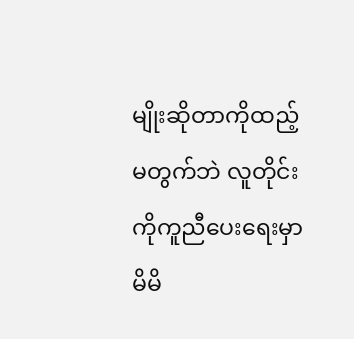မျိုးဆိုတာကိုထည့်မတွက်ဘဲ လူတိုင်းကိုကူညီပေးရေးမှာ မိမိ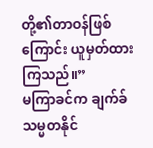တို့၏တာဝန်ဖြစ်ကြောင်း ယူမှတ်ထားကြသည်။”
မကြာခင်က ချက်ခ်သမ္မတနိုင်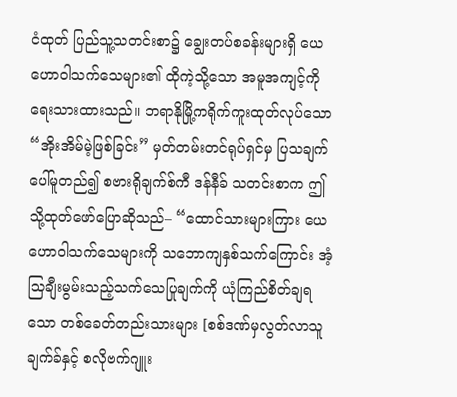ငံထုတ် ပြည်သူ့သတင်းစာ၌ ချွေးတပ်စခန်းများရှိ ယေဟောဝါသက်သေများ၏ ထိုကဲ့သို့သော အမူအကျင့်ကိုရေးသားထားသည်။ ဘရာနိုမြို့ကရိုက်ကူးထုတ်လုပ်သော “အိုးအိမ်မဲ့ဖြစ်ခြင်း” မှတ်တမ်းတင်ရုပ်ရှင်မှ ပြသချက်ပေါ်မူတည်၍ စဗားရိုချက်စ်ကီ ဒန်နီခ် သတင်းစာက ဤသို့ထုတ်ဖော်ပြောဆိုသည်– “ထောင်သားများကြား ယေဟောဝါသက်သေများကို သဘောကျနှစ်သက်ကြောင်း အံ့သြချီးမွမ်းသည့်သက်သေပြုချက်ကို ယုံကြည်စိတ်ချရသော တစ်ခေတ်တည်းသားများ [စစ်ဒဏ်မှလွတ်လာသူ ချက်ခ်နှင့် စလိုဗက်ဂျူး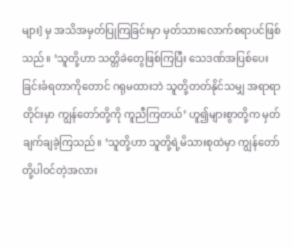များ] မှ အသိအမှတ်ပြုကြခြင်းမှာ မှတ်သားလောက်စရာပင်ဖြစ်သည်။ ‘သူတို့ဟာ သတ္တိခဲတွေဖြစ်ကြပြီး သေဒဏ်အပြစ်ပေးခြင်းခံရတာကိုတောင် ဂရုမထားဘဲ သူတို့တတ်နိုင်သမျှ အရာရာတိုင်းမှာ ကျွန်တော်တို့ကို ကူညီကြတယ်’ ဟူ၍များစွာတို့က မှတ်ချက်ချခဲ့ကြသည်။ ‘သူတို့ဟာ သူတို့ရဲ့မိသားစုထဲမှာ ကျွန်တော်တို့ပါဝင်တဲ့အလား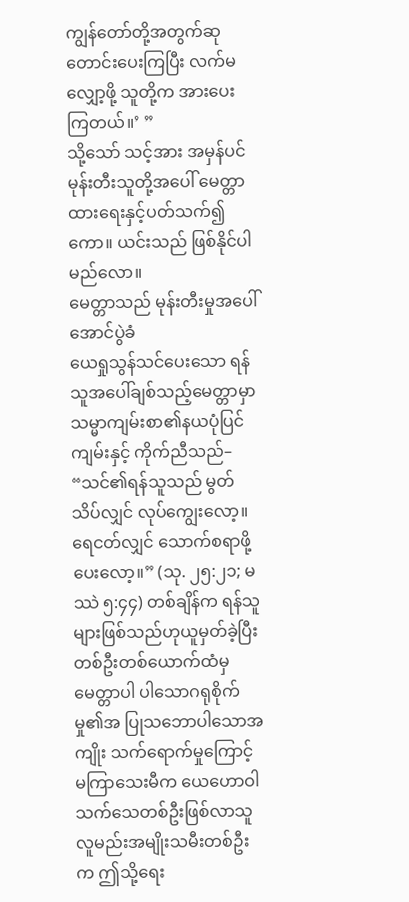ကျွန်တော်တို့အတွက်ဆုတောင်းပေးကြပြီး လက်မလျှော့ဖို့ သူတို့က အားပေးကြတယ်။’ ”
သို့သော် သင့်အား အမှန်ပင်မုန်းတီးသူတို့အပေါ် မေတ္တာထားရေးနှင့်ပတ်သက်၍ကော။ ယင်းသည် ဖြစ်နိုင်ပါမည်လော။
မေတ္တာသည် မုန်းတီးမှုအပေါ် အောင်ပွဲခံ
ယေရှုသွန်သင်ပေးသော ရန်သူအပေါ်ချစ်သည့်မေတ္တာမှာ သမ္မာကျမ်းစာ၏နယပုံပြင်ကျမ်းနှင့် ကိုက်ညီသည်– “သင်၏ရန်သူသည် မွတ်သိပ်လျှင် လုပ်ကျွေးလော့။ ရေငတ်လျှင် သောက်စရာဖို့ပေးလော့။” (သု. ၂၅:၂၁; မဿဲ ၅:၄၄) တစ်ချိန်က ရန်သူများဖြစ်သည်ဟုယူမှတ်ခဲ့ပြီး တစ်ဦးတစ်ယောက်ထံမှ မေတ္တာပါ ပါသောဂရုစိုက်မှု၏အ ပြုသဘောပါသောအကျိုး သက်ရောက်မှုကြောင့် မကြာသေးမီက ယေဟောဝါသက်သေတစ်ဦးဖြစ်လာသူ လူမည်းအမျိုးသမီးတစ်ဦးက ဤသို့ရေး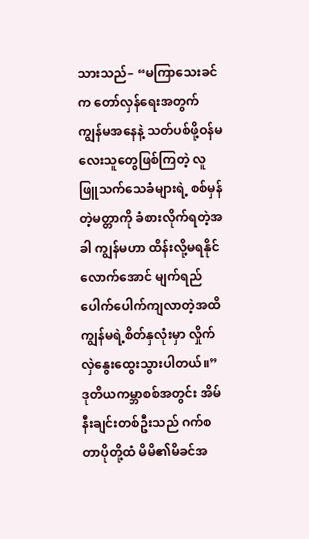သားသည်– “မကြာသေးခင်က တော်လှန်ရေးအတွက် ကျွန်မအနေနဲ့ သတ်ပစ်ဖို့ဝန်မလေးသူတွေဖြစ်ကြတဲ့ လူဖြူသက်သေခံများရဲ့ စစ်မှန်တဲ့မတ္တာကို ခံစားလိုက်ရတဲ့အခါ ကျွန်မဟာ ထိန်းလို့မရနိုင်လောက်အောင် မျက်ရည်ပေါက်ပေါက်ကျလာတဲ့အထိ ကျွန်မရဲ့စိတ်နှလုံးမှာ လှိုက်လှဲနွေးထွေးသွားပါတယ်။”
ဒုတိယကမ္ဘာစစ်အတွင်း အိမ်နီးချင်းတစ်ဦးသည် ဂက်စတာပိုတို့ထံ မိမိ၏မိခင်အ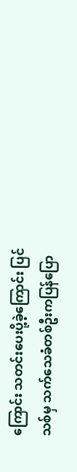ကြောင်း သတင်းပေးပို့ခဲ့ကြောင်း ပြင်သစ်မှ သက်သေခံတစ်ဦးကပြန်ပြော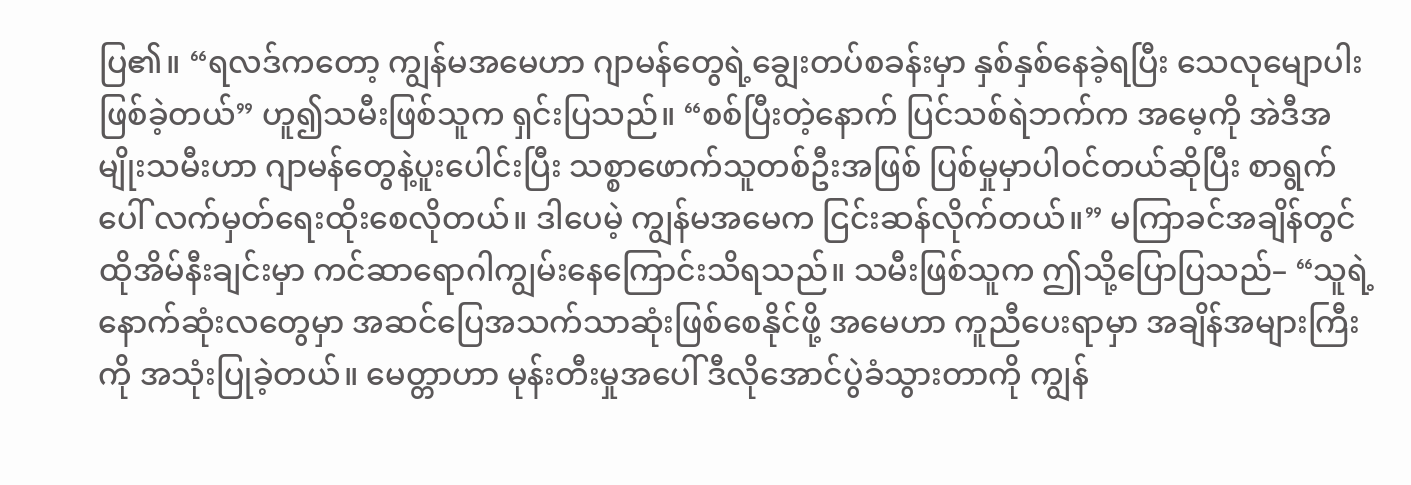ပြ၏။ “ရလဒ်ကတော့ ကျွန်မအမေဟာ ဂျာမန်တွေရဲ့ချွေးတပ်စခန်းမှာ နှစ်နှစ်နေခဲ့ရပြီး သေလုမျောပါးဖြစ်ခဲ့တယ်” ဟူ၍သမီးဖြစ်သူက ရှင်းပြသည်။ “စစ်ပြီးတဲ့နောက် ပြင်သစ်ရဲဘက်က အမေ့ကို အဲဒီအမျိုးသမီးဟာ ဂျာမန်တွေနဲ့ပူးပေါင်းပြီး သစ္စာဖောက်သူတစ်ဦးအဖြစ် ပြစ်မှုမှာပါဝင်တယ်ဆိုပြီး စာရွက်ပေါ် လက်မှတ်ရေးထိုးစေလိုတယ်။ ဒါပေမဲ့ ကျွန်မအမေက ငြင်းဆန်လိုက်တယ်။” မကြာခင်အချိန်တွင် ထိုအိမ်နီးချင်းမှာ ကင်ဆာရောဂါကျွမ်းနေကြောင်းသိရသည်။ သမီးဖြစ်သူက ဤသို့ပြောပြသည်– “သူရဲ့နောက်ဆုံးလတွေမှာ အဆင်ပြေအသက်သာဆုံးဖြစ်စေနိုင်ဖို့ အမေဟာ ကူညီပေးရာမှာ အချိန်အများကြီးကို အသုံးပြုခဲ့တယ်။ မေတ္တာဟာ မုန်းတီးမှုအပေါ် ဒီလိုအောင်ပွဲခံသွားတာကို ကျွန်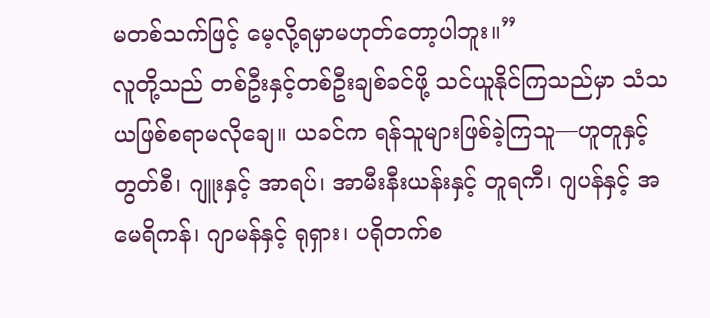မတစ်သက်ဖြင့် မေ့လို့ရမှာမဟုတ်တော့ပါဘူး။”
လူတို့သည် တစ်ဦးနှင့်တစ်ဦးချစ်ခင်ဖို့ သင်ယူနိုင်ကြသည်မှာ သံသယဖြစ်စရာမလိုချေ။ ယခင်က ရန်သူများဖြစ်ခဲ့ကြသူ—ဟူတူနှင့် တွတ်စီ၊ ဂျူးနှင့် အာရပ်၊ အာမီးနီးယန်းနှင့် တူရကီ၊ ဂျပန်နှင့် အမေရိကန်၊ ဂျာမန်နှင့် ရုရှား၊ ပရိုတက်စ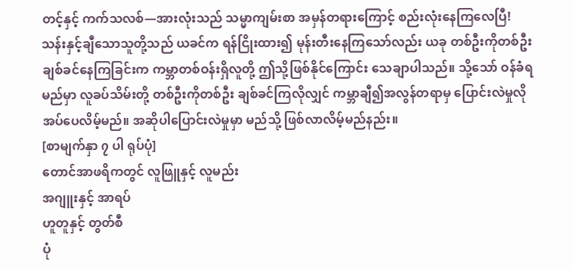တင့်နှင့် ကက်သလစ်—အားလုံးသည် သမ္မာကျမ်းစာ အမှန်တရားကြောင့် စည်းလုံးနေကြလေပြီ!
သန်းနှင့်ချီသောသူတို့သည် ယခင်က ရန်ငြိုးထား၍ မုန်းတီးနေကြသော်လည်း ယခု တစ်ဦးကိုတစ်ဦးချစ်ခင်နေကြခြင်းက ကမ္ဘာတစ်ဝန်းရှိလူတို့ ဤသို့ဖြစ်နိုင်ကြောင်း သေချာပါသည်။ သို့သော် ဝန်ခံရမည်မှာ လူခပ်သိမ်းတို့ တစ်ဦးကိုတစ်ဦး ချစ်ခင်ကြလိုလျှင် ကမ္ဘာချီ၍အလွန်တရာမှ ပြောင်းလဲမှုလိုအပ်ပေလိမ့်မည်။ အဆိုပါပြောင်းလဲမှုမှာ မည်သို့ ဖြစ်လာလိမ့်မည်နည်း။
[စာမျက်နှာ ၇ ပါ ရုပ်ပုံ]
တောင်အာဖရိကတွင် လူဖြူနှင့် လူမည်း
အဂျူးနှင့် အာရပ်
ဟူတူနှင့် တွတ်စီ
ပုံ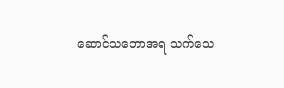ဆောင်သဘောအရ သက်သေ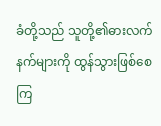ခံတို့သည် သူတို့၏ဓားလက်နက်များကို ထွန်သွားဖြစ်စေကြ